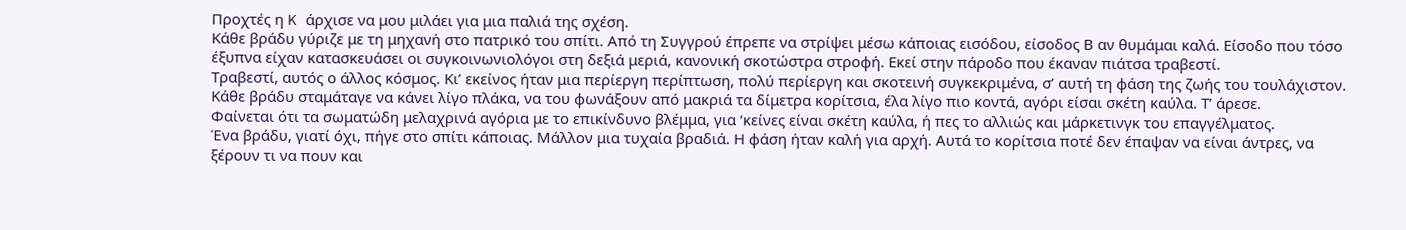Προχτές η K άρχισε να μου μιλάει για μια παλιά της σχέση.
Κάθε βράδυ γύριζε με τη μηχανή στο πατρικό του σπίτι. Από τη Συγγρού έπρεπε να στρίψει μέσω κάποιας εισόδου, είσοδος Β αν θυμάμαι καλά. Είσοδο που τόσο έξυπνα είχαν κατασκευάσει οι συγκοινωνιολόγοι στη δεξιά μεριά, κανονική σκοτώστρα στροφή. Εκεί στην πάροδο που έκαναν πιάτσα τραβεστί.
Τραβεστί, αυτός ο άλλος κόσμος. Κι’ εκείνος ήταν μια περίεργη περίπτωση, πολύ περίεργη και σκοτεινή συγκεκριμένα, σ’ αυτή τη φάση της ζωής του τουλάχιστον. Κάθε βράδυ σταμάταγε να κάνει λίγο πλάκα, να του φωνάξουν από μακριά τα δίμετρα κορίτσια, έλα λίγο πιο κοντά, αγόρι είσαι σκέτη καύλα. Τ’ άρεσε.
Φαίνεται ότι τα σωματώδη μελαχρινά αγόρια με το επικίνδυνο βλέμμα, για ‘κείνες είναι σκέτη καύλα, ή πες το αλλιώς και μάρκετινγκ του επαγγέλματος.
Ένα βράδυ, γιατί όχι, πήγε στο σπίτι κάποιας. Μάλλον μια τυχαία βραδιά. Η φάση ήταν καλή για αρχή. Αυτά το κορίτσια ποτέ δεν έπαψαν να είναι άντρες, να ξέρουν τι να πουν και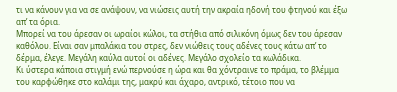τι να κάνουν για να σε ανάψουν, να νιώσεις αυτή την ακραία ηδονή του φτηνού και έξω απ’ τα όρια.
Μπορεί να του άρεσαν οι ωραίοι κώλοι, τα στήθια από σιλικόνη όμως δεν του άρεσαν καθόλου. Είναι σαν μπαλάκια του στρες, δεν νιώθεις τους αδένες τους κάτω απ’ το δέρμα, έλεγε. Μεγάλη καύλα αυτοί οι αδένες. Μεγάλο σχολείο τα κωλάδικα.
Κι ύστερα κάποια στιγμή ενώ περνούσε η ώρα και θα χόντραινε το πράμα, το βλέμμα του καρφώθηκε στο καλάμι της, μακρύ και άχαρο, αντρικό, τέτοιο που να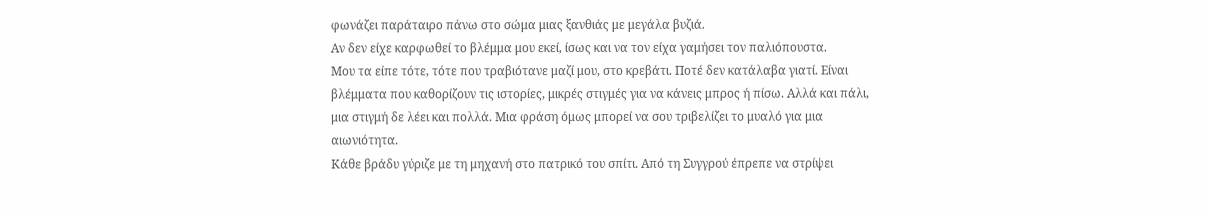φωνάζει παράταιρο πάνω στο σώμα μιας ξανθιάς με μεγάλα βυζιά.
Αν δεν είχε καρφωθεί το βλέμμα μου εκεί, ίσως και να τον είχα γαμήσει τον παλιόπουστα.
Μου τα είπε τότε, τότε που τραβιότανε μαζί μου, στο κρεβάτι. Ποτέ δεν κατάλαβα γιατί. Είναι βλέμματα που καθορίζουν τις ιστορίες, μικρές στιγμές για να κάνεις μπρος ή πίσω. Αλλά και πάλι, μια στιγμή δε λέει και πολλά. Μια φράση όμως μπορεί να σου τριβελίζει το μυαλό για μια αιωνιότητα.
Κάθε βράδυ γύριζε με τη μηχανή στο πατρικό του σπίτι. Από τη Συγγρού έπρεπε να στρίψει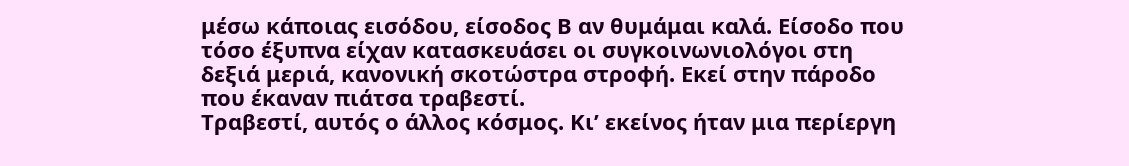μέσω κάποιας εισόδου, είσοδος Β αν θυμάμαι καλά. Είσοδο που τόσο έξυπνα είχαν κατασκευάσει οι συγκοινωνιολόγοι στη δεξιά μεριά, κανονική σκοτώστρα στροφή. Εκεί στην πάροδο που έκαναν πιάτσα τραβεστί.
Τραβεστί, αυτός ο άλλος κόσμος. Κι’ εκείνος ήταν μια περίεργη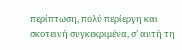περίπτωση, πολύ περίεργη και σκοτεινή συγκεκριμένα, σ’ αυτή τη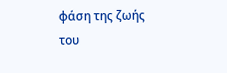φάση της ζωής του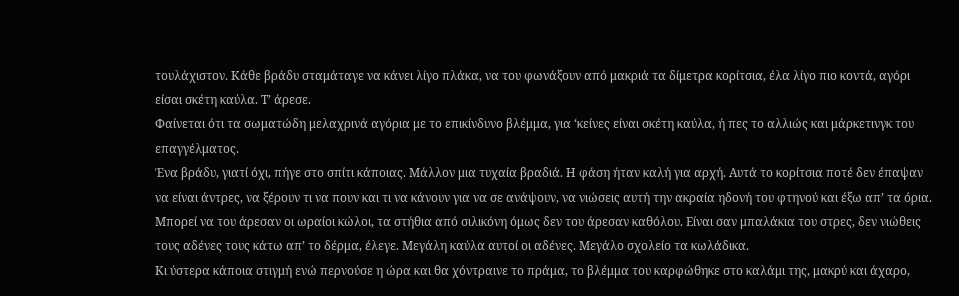τουλάχιστον. Κάθε βράδυ σταμάταγε να κάνει λίγο πλάκα, να του φωνάξουν από μακριά τα δίμετρα κορίτσια, έλα λίγο πιο κοντά, αγόρι είσαι σκέτη καύλα. Τ’ άρεσε.
Φαίνεται ότι τα σωματώδη μελαχρινά αγόρια με το επικίνδυνο βλέμμα, για ‘κείνες είναι σκέτη καύλα, ή πες το αλλιώς και μάρκετινγκ του επαγγέλματος.
Ένα βράδυ, γιατί όχι, πήγε στο σπίτι κάποιας. Μάλλον μια τυχαία βραδιά. Η φάση ήταν καλή για αρχή. Αυτά το κορίτσια ποτέ δεν έπαψαν να είναι άντρες, να ξέρουν τι να πουν και τι να κάνουν για να σε ανάψουν, να νιώσεις αυτή την ακραία ηδονή του φτηνού και έξω απ’ τα όρια.
Μπορεί να του άρεσαν οι ωραίοι κώλοι, τα στήθια από σιλικόνη όμως δεν του άρεσαν καθόλου. Είναι σαν μπαλάκια του στρες, δεν νιώθεις τους αδένες τους κάτω απ’ το δέρμα, έλεγε. Μεγάλη καύλα αυτοί οι αδένες. Μεγάλο σχολείο τα κωλάδικα.
Κι ύστερα κάποια στιγμή ενώ περνούσε η ώρα και θα χόντραινε το πράμα, το βλέμμα του καρφώθηκε στο καλάμι της, μακρύ και άχαρο,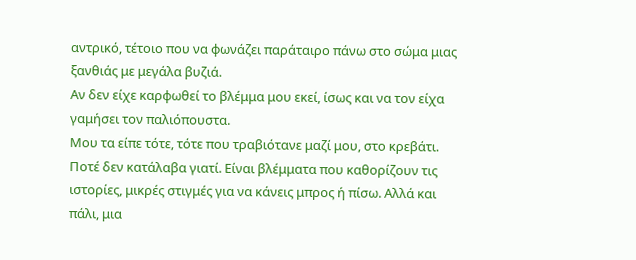αντρικό, τέτοιο που να φωνάζει παράταιρο πάνω στο σώμα μιας ξανθιάς με μεγάλα βυζιά.
Αν δεν είχε καρφωθεί το βλέμμα μου εκεί, ίσως και να τον είχα γαμήσει τον παλιόπουστα.
Μου τα είπε τότε, τότε που τραβιότανε μαζί μου, στο κρεβάτι. Ποτέ δεν κατάλαβα γιατί. Είναι βλέμματα που καθορίζουν τις ιστορίες, μικρές στιγμές για να κάνεις μπρος ή πίσω. Αλλά και πάλι, μια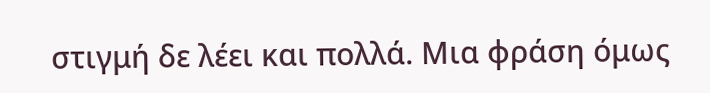στιγμή δε λέει και πολλά. Μια φράση όμως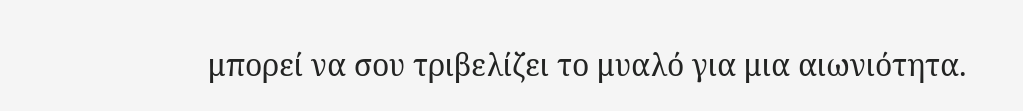μπορεί να σου τριβελίζει το μυαλό για μια αιωνιότητα.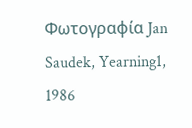Φωτογραφία Jan Saudek, Yearning1, 1986